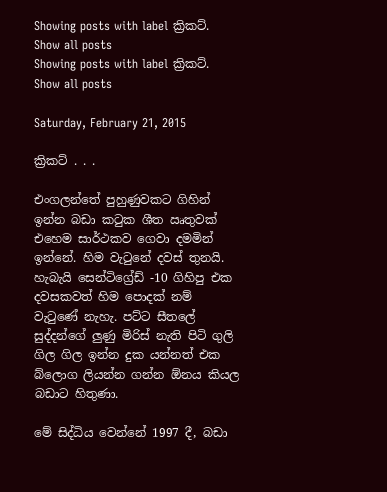Showing posts with label ක්‍රිකට්. Show all posts
Showing posts with label ක්‍රිකට්. Show all posts

Saturday, February 21, 2015

ක්‍රිකට් . . .

එංගලන්තේ පුහුණුවකට ගිහින් ඉන්න බඩා කටුක ශීත ඍතුවක් එහෙම සාර්ථකව ගෙවා දමමින් ඉන්නේ. හිම වැටුනේ දවස් තුනයි. හැබැයි සෙන්ටිග්‍රේඩ් -10 ගිහිපු එක දවසකවත් හිම පොදක් නම් වැටුණේ නැහැ. පට්ට සීතලේ සුද්දන්ගේ ලුණු මිරිස් නැති පිටි ගුලි ගිල ගිල ඉන්න දුක යන්නත් එක බ්ලොග ලියන්න ගන්න ඕනය කියල බඩාට හිතුණා.

මේ සිද්ධිය වෙන්නේ 1997 දී, බඩා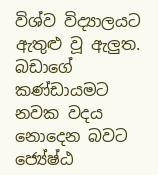විශ්ව විද්‍යාලයට ඇතුළු වූ ඇලුත. බඩාගේ කණ්ඩායමට නවක වදය නොදෙන බවට ජ්‍යේෂ්ඨ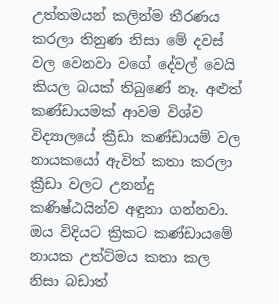උත්තමයන් කලින්ම තීරණය කරලා තිනුණ නිසා මේ දවස් වල වෙනවා වගේ දේවල් වෙයි කියල බයක් තිබුණේ නෑ. අළුත් කණ්ඩායමක් ආවම විශ්ව විද්‍යාලයේ ක්‍රීඩා කණ්ඩායම් වල නායකයෝ ඇවිත් කතා කරලා ක්‍රීඩා වලට උනන්දු කණිෂ්ඨයින්ව අඳුනා ගන්නවා. ඔය විදියට ක්‍රිකට කණ්ඩායමේ නායක උත්ට්මය කතා කල නිසා බඩාත්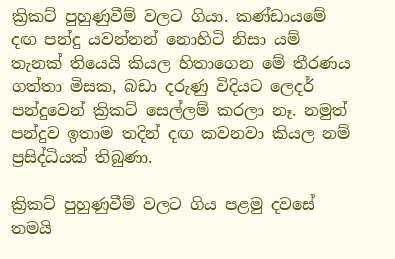ක්‍රිකට් පුහුණුවීම් වලට ගියා. කණ්ඩායමේ දඟ පන්දු යවන්නන් නොහිටි නිසා යම් තැනක් තියෙයි කියල හිතාගෙන මේ තීරණය ගත්තා මිසක, බඩා දරුණු විදියට ලෙදර් පන්දුවෙන් ක්‍රිකට් සෙල්ලම් කරලා නෑ. නමුත් පන්දුව ඉතාම තදින් දඟ කවනවා කියල නම් ප්‍රසිද්ධියක් තිබුණා.

ක්‍රිකට් පුහුණුවීම් වලට ගිය පළමු දවසේ තමයි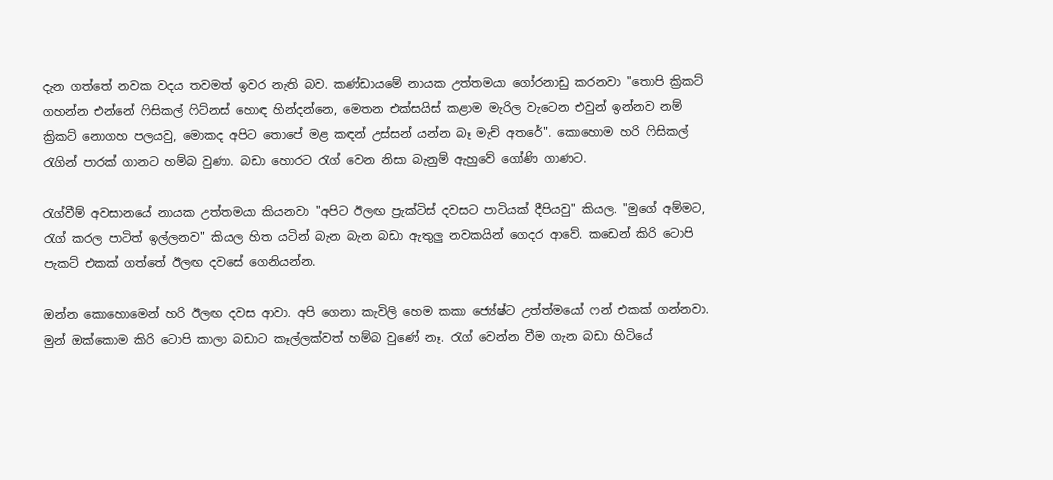දැන ගත්තේ නවක වදය තවමත් ඉවර නැති බව. කණ්ඩායමේ නායක උත්තමයා ගෝරනාඩු කරනවා "තොපි ක්‍රිකට් ගහන්න එන්නේ ෆිසිකල් ෆිට්නස් හොඳ හින්දන්නෙ, මෙතන එක්සයිස් කළාම මැරිල වැටෙන එවුන් ඉන්නව නම් ක්‍රිකට් නොගහ පලයවු, මොකද අපිට තොපේ මළ කඳන් උස්සන් යන්න බෑ මැච් අතරේ". කොහොම හරි ෆිසිකල් රැගින් පාරක් ගානට හම්බ වුණා. බඩා හොරට රැග් වෙන නිසා බැනුම් ඇහුවේ ගෝණි ගාණට.

රැග්වීම් අවසානයේ නායක උත්තමයා කියනවා "අපිට ඊලඟ ප්‍රැක්ටිස් දවසට පාටියක් දීපියවු" කියල. "මුගේ අම්මට, රැග් කරල පාටිත් ඉල්ලනව" කියල හිත යටින් බැන බැන බඩා ඇතුලු නවකයින් ගෙදර ආවේ. කඩෙන් කිරි ටොපි පැකට් එකක් ගත්තේ ඊලඟ දවසේ ගෙනියන්න.

ඔන්න කොහොමෙන් හරි ඊලඟ දවස ආවා. අපි ගෙනා කැවිලි හෙම කකා ජ්‍යේෂ්ට උත්ත්මයෝ ෆන් එකක් ගන්නවා. මුන් ඔක්කොම කිරි ටොපි කාලා බඩාට කෑල්ලක්වත් හම්බ වුණේ නෑ. රැග් වෙන්න වීම ගැන බඩා හිටියේ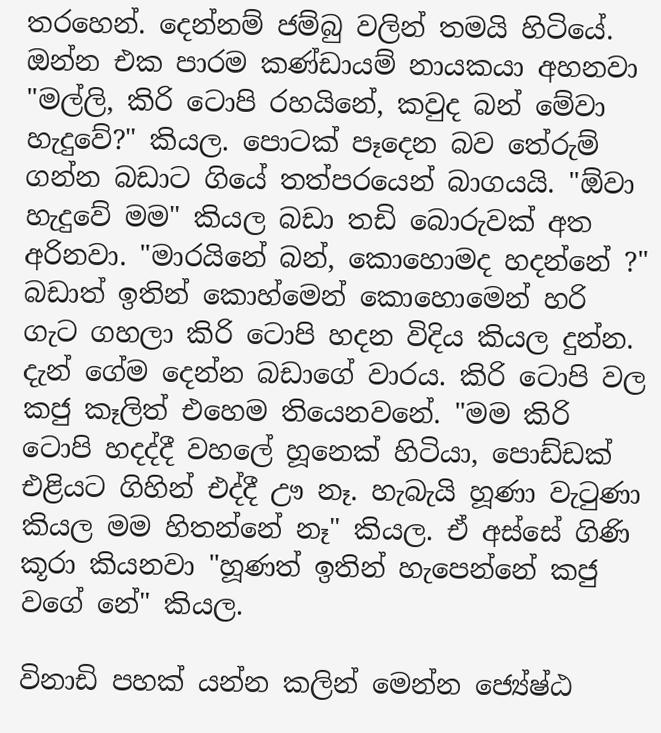තරහෙන්. දෙන්නම් ජම්බු වලින් තමයි හිටියේ. ඔන්න එක පාරම කණ්ඩායම් නායකයා අහනවා "මල්ලි, කිරි ටොපි රහයිනේ, කවුද බන් මේවා හැදුවේ?" කියල. පොටක් පෑදෙන බව තේරුම් ගන්න බඩාට ගියේ තත්පරයෙන් බාගයයි. "ඕවා හැදුවේ මම" කියල බඩා තඩි බොරුවක් අත අරිනවා. "මාරයිනේ බන්, කොහොමද හදන්නේ ?" බඩාත් ඉතින් කොහ්මෙන් කොහොමෙන් හරි ගැට ගහලා කිරි ටොපි හදන විදිය කියල දුන්න. දැන් ගේම දෙන්න බඩාගේ වාරය. කිරි ටොපි වල කජු කෑලිත් එහෙම තියෙනවනේ. "මම කිරි ටොපි හදද්දී වහලේ හූනෙක් හිටියා, පොඩ්ඩක් එළියට ගිහින් එද්දී ඌ නෑ. හැබැයි හූණා වැටුණා කියල මම හිතන්නේ නෑ" කියල. ඒ අස්සේ ගිණි කූරා කියනවා "හූණත් ඉතින් හැපෙන්නේ කජු වගේ නේ" කියල.

විනාඩි පහක් යන්න කලින් මෙන්න ජ්‍යේෂ්ඨ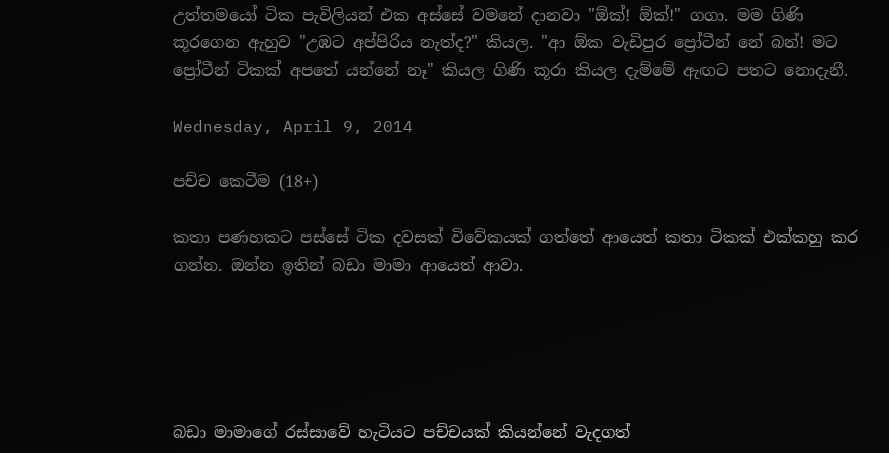උත්තමයෝ ටික පැවිලියන් එක අස්සේ වමනේ දානවා "ඕක්! ඕක්!" ගගා. මම ගිණි කූරගෙන ඇහුව "උඹට අප්පිරිය නැත්ද?" කියල. "ආ ඕක වැඩිපුර ප්‍රෝටීන් නේ බන්! මට ප්‍රෝටීන් ටිකක් අපතේ යන්නේ නෑ" කියල ගිණි කූරා කියල දැම්මේ ඇඟට පතට නොදැනී.

Wednesday, April 9, 2014

පච්ච කෙටීම (18+)

කතා පණහකට පස්සේ ටික දවසක් විවේකයක් ගත්තේ ආයෙත් කතා ටිකක් එක්කහු කර ගන්න. ඔන්න ඉතින් බඩා මාමා ආයෙත් ආවා.





බඩා මාමාගේ රස්සාවේ හැටියට පච්චයක් කියන්නේ වැදගත්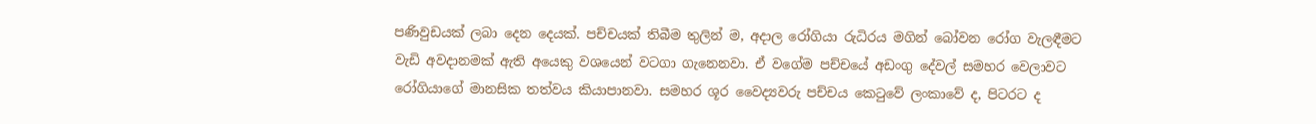පණිවුඩයක් ලබා දෙන දෙයක්. පච්චයක් තිබීම තුලින් ම, අදාල රෝගියා රුධිරය මගින් බෝවන රෝග වැලඳීමට වැඩි අවදානමක් ඇති අයෙකු වශයෙන් වටගා ගැනෙනවා. ඒ වගේම පච්චයේ අඩංගු දේවල් සමහර වෙලාවට රෝගියාගේ මානසික තත්වය කියාපානවා. සමහර ශූර වෛද්‍යවරු පච්චය කෙටුවේ ලංකාවේ ද, පිටරට ද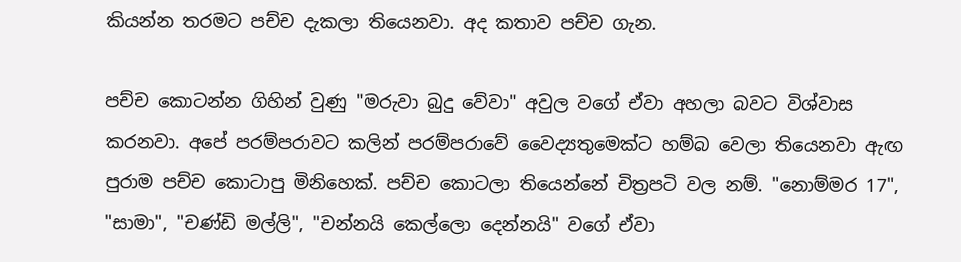කියන්න තරමට පච්ච දැකලා තියෙනවා. අද කතාව පච්ච ගැන.

පච්ච කොටන්න ගිහින් වුණු "මරුවා බුදු වේවා" අවුල වගේ ඒවා අහලා බවට විශ්වාස කරනවා. අපේ පරම්පරාවට කලින් පරම්පරාවේ වෛද්‍යතුමෙක්ට හම්බ වෙලා තියෙනවා ඇඟ පුරාම පච්ච කොටාපු මිනිහෙක්. පච්ච කොටලා තියෙන්නේ චිත්‍රපටි වල නම්. "නොම්මර 17", "සාමා", "චණ්ඩි මල්ලි", "චන්නයි කෙල්ලො දෙන්නයි" වගේ ඒවා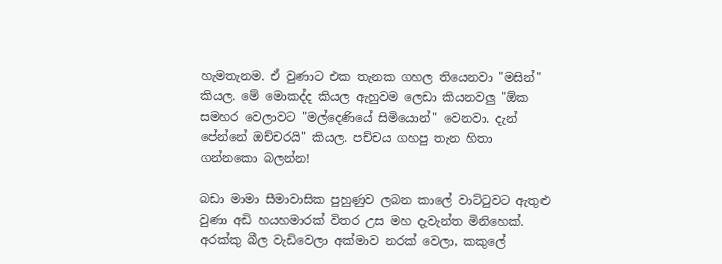හැමතැනම. ඒ වුණාට එක තැනක ගහල තියෙනවා "මසින්" කියල. මේ මොකද්ද කියල ඇහුවම ලෙඩා කියනවලු "ඕක සමහර වෙලාවට "මල්දෙණියේ සිමියොන්" වෙනවා. දැන් පේන්නේ ඔච්චරයි" කියල. පච්චය ගහපු තැන හිතා ගන්නකො බලන්න!

බඩා මාමා සීමාවාසික පුහුණුව ලබන කාලේ වාට්ටුවට ඇතුළු වුණා අඩි හයහමාරක් විතර උස මහ දැවැන්ත මිනිහෙක්. අරක්කු බීල වැඩිවෙලා අක්මාව නරක් වෙලා, කකුලේ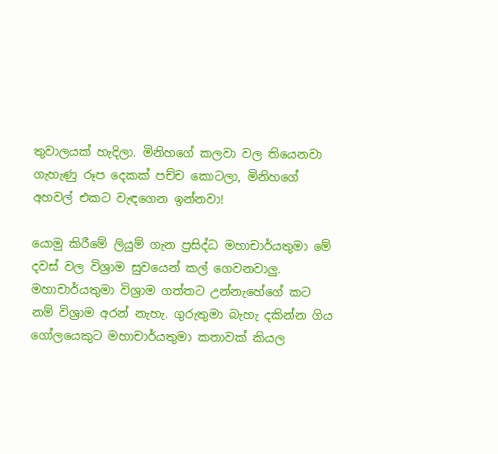තුවාලයක් හැදිලා. මිනිහගේ කලවා වල තියෙනවා ගැහැණු රූප දෙකක් පච්ච කොටලා, මිනිහගේ අහවල් එකට වැඳගෙන ඉන්නවා!

යොමු කිරීමේ ලියුම් ගැන ප්‍රසිද්ධ මහාචාර්යතුමා මේ දවස් වල විශ්‍රාම සුවයෙන් කල් ගෙවනවාලු. මහාචාර්යතුමා විශ්‍රාම ගත්තට උන්නැහේගේ කට නම් විශ්‍රාම අරන් නැහැ. ගුරුතුමා බැහැ දකින්න ගිය ගෝලයෙකුට මහාචාර්යතුමා කතාවක් කියල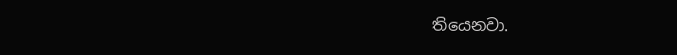තියෙනවා.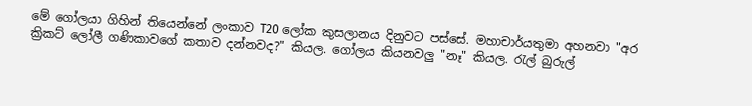මේ ගෝලයා ගිහින් තියෙන්නේ ලංකාව T20 ලෝක කුසලානය දිනුවට පස්සේ. මහාචාර්යතුමා අහනවා "අර ක්‍රිකට් ලෝලී ගණිකාවගේ කතාව දන්නවද?" කියල. ගෝලය කියනවලු "නෑ" කියල. රැල් බුරුල්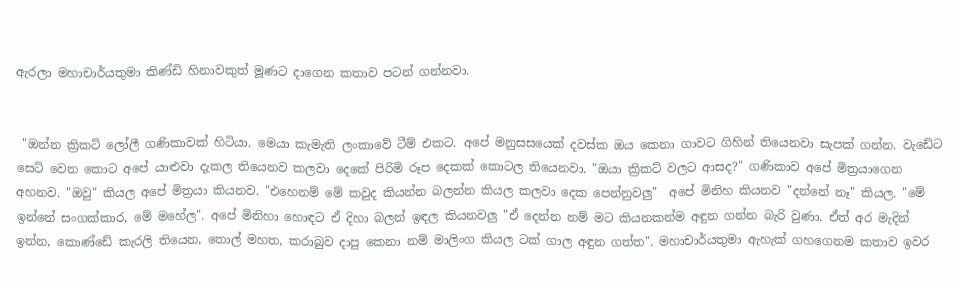ඇරලා මහාචාර්යතුමා කිණ්ඩි හිනාවකුත් මූණට දාගෙන කතාව පටන් ගන්නවා.


 "ඔන්න ක්‍රිකට් ලෝලී ගණිකාවක් හිටියා. මෙයා කැමැති ලංකාවේ ටීම් එකට. අපේ මනුසසයෙක් දවස්ක ඔය කෙනා ගාවට ගිහින් තියෙනවා සැපක් ගන්න. වැඩේට සෙට් වෙන කොට අපේ යාළුවා දැකල තියෙනව කලවා දෙකේ පිරිමි රූප දෙකක් කොටල තියෙනවා. "ඔයා ක්‍රිකට් වලට ආසද?" ගණිකාව අපේ මිත්‍රයාගෙන අහනව. "ඔවු" කියල අපේ මිත්‍රයා කියනව. "එහෙනම් මේ කවුද කියන්න බලන්න කියල කලවා දෙක පෙන්නුවලු"  අපේ මිනිහ කියනව "දන්නේ නෑ" කියල. "මේ ඉන්නේ සංගක්කාර, මේ මහේල". අපේ මිනිහා හොඳට ඒ දිහා බලන් ඉඳල කියනවලු "ඒ දෙන්න නම් මට කියනකන්ම අඳුන ගන්න බැරි වුණා. ඒත් අර මැදින් ඉන්න, කොණ්ඩේ කැරලි තියෙන, තොල් මහත, කරාබුව දාපු කෙනා නම් මාලිංග කියල ටක් ගාල අඳුන ගත්ත". මහාචාර්යතුමා ඇහැක් ගහගෙනම කතාව ඉවර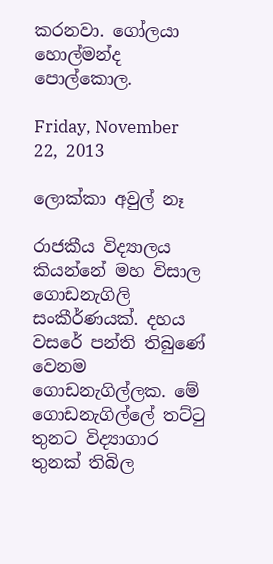කරනවා. ගෝලයා හොල්මන්ද පොල්කොල.

Friday, November 22, 2013

ලොක්කා අවුල් නෑ

රාජකීය විද්‍යාලය කියන්නේ මහ විසාල ගොඩනැගිලි සංකීර්ණයක්. දහය වසරේ පන්ති තිබුණේ වෙනම ගොඩනැගිල්ලක. මේ ගොඩනැගිල්ලේ තට්ටු තුනට විද්‍යාගාර තුනක් තිබිල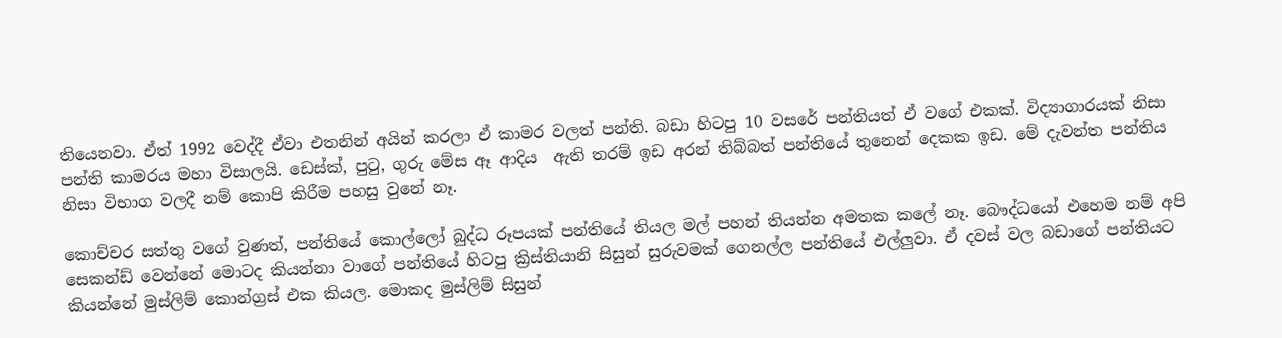තියෙනවා. ඒත් 1992 වෙද්දී ඒවා එතනින් අයින් කරලා ඒ කාමර වලත් පන්ති. බඩා හිටපු 10 වසරේ පන්තියත් ඒ වගේ එකක්. විද්‍යාගාරයක් නිසා පන්ති කාමරය මහා විසාලයි. ඩෙස්ක්, පුටු, ගුරු මේස ඈ ආදිය  ඇති තරම් ඉඩ අරන් තිබ්බත් පන්තියේ තුනෙන් දෙකක ඉඩ. මේ දැවන්ත පන්තිය නිසා විභාග වලදී නම් කොපි කිරීම පහසු වුනේ නෑ.

කොච්චර සත්තු වගේ වුණත්, පන්තියේ කොල්ලෝ බුද්ධ රූපයක් පන්තියේ තියල මල් පහන් තියන්න අමතක කලේ නෑ. බෞද්ධයෝ එහෙම නම් අපි සෙකන්ඩ් වෙන්නේ මොටද කියන්නා වාගේ පන්තියේ හිටපු ක්‍රිස්තියානි සිසුන් සුරුවමක් ගෙනල්ල පන්තියේ එල්ලුවා. ඒ දවස් වල බඩාගේ පන්තියට කියන්නේ මුස්ලිම් කොන්ග්‍රස් එක කියල. මොකද මුස්ලිම් සිසුන්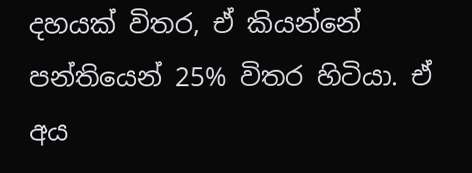දහයක් විතර, ඒ කියන්නේ පන්තියෙන් 25% විතර හිටියා. ඒ අය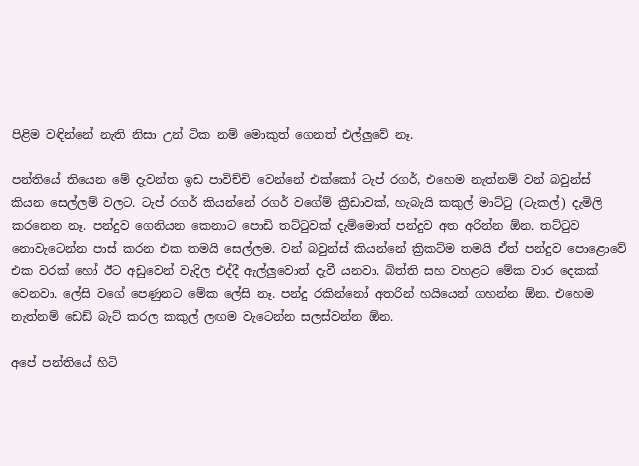පිළිම වඳින්නේ නැති නිසා උන් ටික නම් මොකුත් ගෙනත් එල්ලුවේ නෑ.

පන්තියේ තියෙන මේ දැවන්ත ඉඩ පාවිච්චි වෙන්නේ එක්කෝ ටැප් රගර්, එහෙම නැත්නම් වන් බවුන්ස් කියන සෙල්ලම් වලට. ටැප් රගර් කියන්නේ රගර් වගේම් ක්‍රීඩාවක්, හැබැයි කකුල් මාට්ටු (ටැකල්) දැමිලි කරනෙන නෑ. පන්දුව ගෙනියන කෙනාට පොඩි තට්ටුවක් දැම්මොත් පන්දුව අත අරින්න ඕන. තට්ටුව නොවැටෙන්න පාස් කරන එක තමයි සෙල්ලම. වන් බවුන්ස් කියන්නේ ක්‍රිකට්ම තමයි ඒත් පන්දුව පොළොවේ එක වරක් හෝ ඊට අඩුවෙන් වැදිල එද්දී ඇල්ලුවොත් දැවී යනවා. බිත්ති සහ වහළට මේක වාර දෙකක් වෙනවා. ලේසි වගේ පෙණුනට මේක ලේසි නෑ. පන්දු රකින්නෝ අතරින් හයියෙන් ගහන්න ඕන. එහෙම නැත්නම් ඩෙඩ් බැට් කරල කකුල් ලඟම වැටෙන්න සලස්වන්න ඕන.

අපේ පන්තියේ හිටි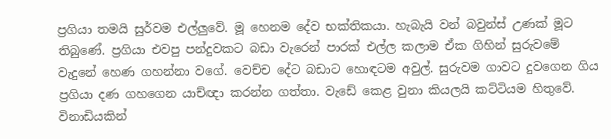ප්‍රගියා තමයි සුර්වම එල්ලුවේ. මූ හෙනම දේව භක්තිකයා. හැබැයි වන් බවුන්ස් උණක් මූට තිබුණේ. ප්‍රගියා එවපු පන්දුවකට බඩා වැරෙන් පාරක් එල්ල කලාම ඒක ගිහින් සුරුවමේ වැදුනේ හෙණ ගහන්නා වගේ. වෙච්ච දේට බඩාට හොඳටම අවුල්. සුරුවම ගාවට දුවගෙන ගිය ප්‍රගියා දණ ගහගෙන යාච්ඥා කරන්න ගත්තා. වැඩේ කෙළ වුනා කියලයි කට්ටියම හිතුවේ. විනාඩියකින්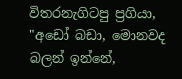විතරනැගිටපු ප්‍රගියා, "අඩෝ බඩා, මොනවද බලන් ඉන්නේ,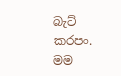බැට් කරපං. මම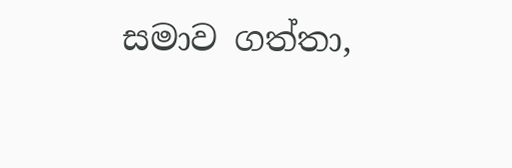සමාව ගත්තා,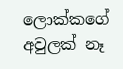ලොක්කගේ අවුලක් නෑ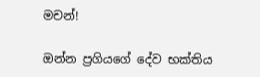මචන්!

ඔන්න ප්‍රගියගේ දේව භක්තිය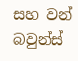සහ වන් බවුන්ස්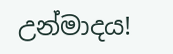උන්මාදය!